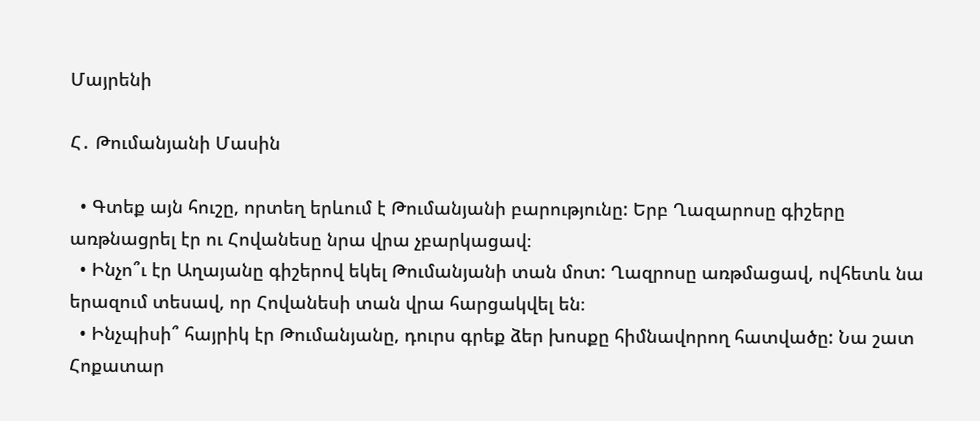Մայրենի

Հ․ Թումանյանի Մասին

  • Գտեք այն հուշը, որտեղ երևում է Թումանյանի բարությունը: Երբ Ղազարոսը գիշերը առթնացրել էր ու Հովանեսը նրա վրա չբարկացավ։
  • Ինչո՞ւ էր Աղայանը գիշերով եկել Թումանյանի տան մոտ: Ղազրոսը առթմացավ, ովհետև նա երազում տեսավ, որ Հովանեսի տան վրա հարցակվել են։
  • Ինչպիսի՞ հայրիկ էր Թումանյանը, դուրս գրեք ձեր խոսքը հիմնավորող հատվածը: Նա շատ Հոքատար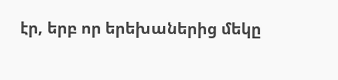էր, երբ որ երեխաներից մեկը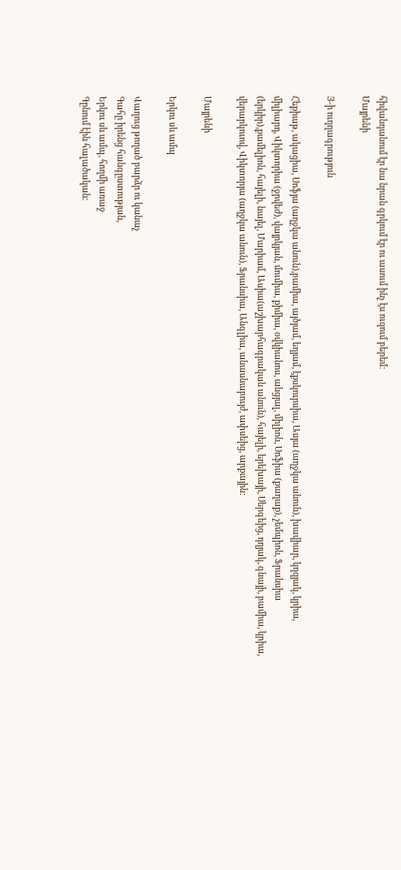հիվանդանում էր նա նրան գրկում էր ու ասում ինչ էս ուզում բերեմ։
Մայրենի

Յ-ի ուղղագրություն

Հեքիաթ, ակացիա, Սոֆյա (աղջկա անուն),բամիա, այծյամ, եղյամ, էքսկուրսիա, Ասյա (աղջկա անուն), խավիար, կղզյակ, կրիա, միլիարդ, Վիկտորիա (ջրվեժ), վայրկյան, մումիա, քիմիա, օվկիանոս, անցյալ, միլիոն, Սոֆիա (քաղաք), չեմպիոն, Ֆրանսիա (երկիր),քամելիոն, հայելի, նայել, Մարիամ, Ասիա(աշխարհագրական անուն), հայելի, երեխայի, Սերգեից, դղյակ, գնայի, բամիա, կրիա, վերարկուով, Վիկտորյա (աղջկա անուն), Ֆրանսիա, Անգլիա, անասնաբույժ, ափսեից, արքային:

Մայրենի

Երկու սև ամպ

Վաղուց թողած բարձր ու կանաչ
Գահը իրենց հանգըստության,
Երկու սև ամպ, հողմի առաջ
Գընում էին հալածական։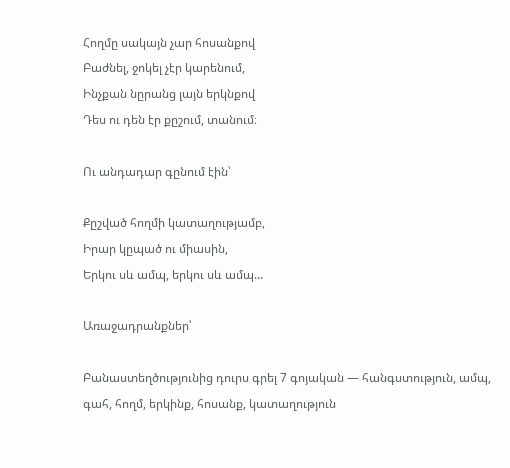Հողմը սակայն չար հոսանքով
Բաժնել, ջոկել չէր կարենում,
Ինչքան նըրանց լայն երկնքով
Դես ու դեն էր քըշում, տանում։

Ու անդադար գընում էին՝

Քըշված հողմի կատաղությամբ,
Իրար կըպած ու միասին,
Երկու սև ամպ, երկու սև ամպ…

Առաջադրանքներ՝

Բանաստեղծությունից դուրս գրել 7 գոյական — հանգստություն, ամպ, գահ, հողմ, երկինք, հոսանք, կատաղություն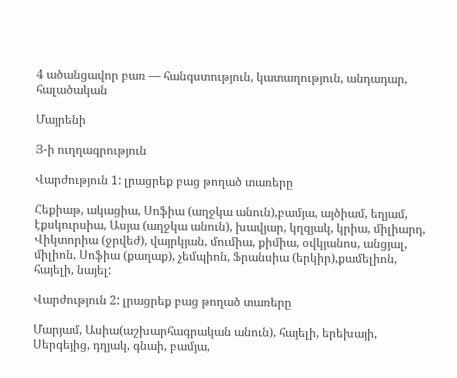4 ածանցավոր բառ — հանգստություն, կատաղություն, անդադար, հալածական

Մայրենի

Յ-ի ուղղագրություն

Վարժություն 1: լրացրեք բաց թողած տառերը

Հեքիաթ, ակացիա, Սոֆիա (աղջկա անուն),բամյա, այծիամ, եղյամ, էքսկուրսիա, Ասյա (աղջկա անուն), խավյար, կղզյակ, կրիա, միլիարդ, Վիկտորիա (ջրվեժ), վայրկյան, մումիա, քիմիա, օվկյանոս, անցյալ, միլիոն, Սոֆիա (քաղաք), չեմպիոն, Ֆրանսիա (երկիր),քամելիոն,  հայելի, նայել:

Վարժություն 2: լրացրեք բաց թողած տառերը

Մարյամ, Ասիա(աշխարհագրական անուն), հայելի, երեխայի, Սերգեյից, դղյակ, գնաի, բամյա,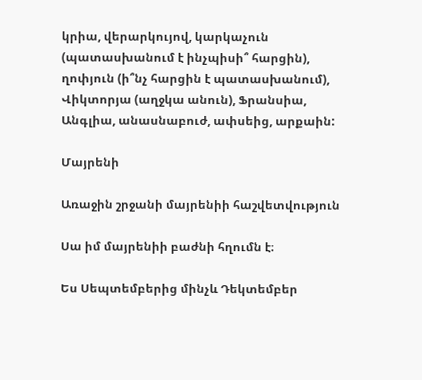կրիա, վերարկույով, կարկաչուն (պատասխանում է ինչպիսի՞ հարցին), ղոփյուն (ի՞նչ հարցին է պատասխանում), Վիկտորյա (աղջկա անուն), Ֆրանսիա, Անգլիա, անասնաբուժ, ափսեից, արքաին:

Մայրենի

Առաջին շրջանի մայրենիի հաշվետվություն

Սա իմ մայրենիի բաժնի հղումն է։

Ես Սեպտեմբերից մինչև Դեկտեմբեր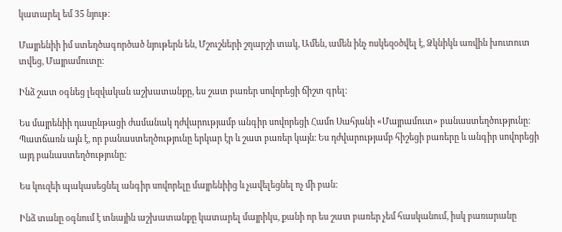կատարել եմ 35 նյութ։

Մայրենիի իմ ստեղծագործած նյութերն են, Մշուշների շղարշի տակ, Ամեն, ամեն ինչ ոսկեզօծվել է, Ձկնիկն առվին խուտուտ տվեց, Մայրամուտը։

Ինձ շատ օգնեց լեզվական աշխատանքը, ես շատ բառեր սովորեցի ճիշտ գրել։

Ես մայրենիի դասընթացի ժամանակ դժվարությամբ անգիր սովորեցի Համո Սահյանի «Մայրամուտ» բանաստեղծությունը։ Պատճառն այն է, որ բանաստեղծությունը երկար էր և շատ բառեր կայն։ Ես դժվարությամբ հիշեցի բառերը և անգիր սովորեցի այդ բանաստեղծությունը։

Ես կուզեի պակասեցնել անգիր սովորելը մայրենիից և չավելեցնել ոչ մի բան։

Ինձ տանը օգնում է տնային աշխատանքը կատարել մայրիկս, քանի որ ես շատ բառեր չեմ հասկանում, իսկ բառարանը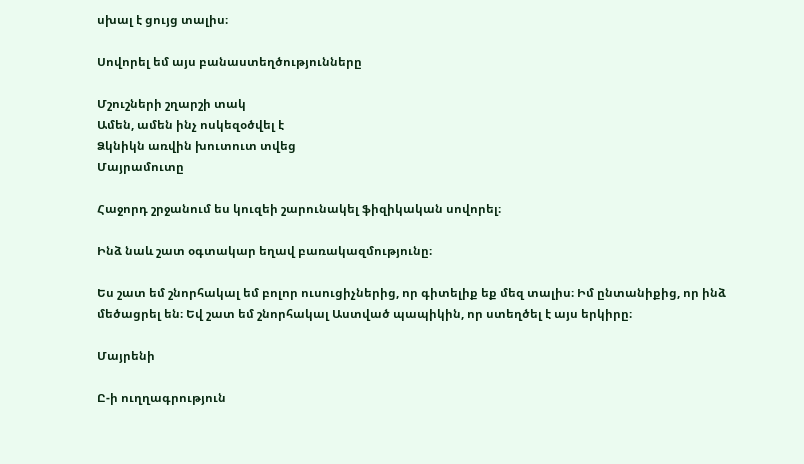սխալ է ցույց տալիս։

Սովորել եմ այս բանաստեղծությունները

Մշուշների շղարշի տակ
Ամեն, ամեն ինչ ոսկեզօծվել է
Ձկնիկն առվին խուտուտ տվեց
Մայրամուտը

Հաջորդ շրջանում ես կուզեի շարունակել ֆիզիկական սովորել։

Ինձ նաև շատ օգտակար եղավ բառակազմությունը։

Ես շատ եմ շնորհակալ եմ բոլոր ուսուցիչներից, որ գիտելիք եք մեզ տալիս։ Իմ ընտանիքից, որ ինձ մեծացրել են։ Եվ շատ եմ շնորհակալ Աստված պապիկին, որ ստեղծել է այս երկիրը։

Մայրենի

Ը-ի ուղղագրություն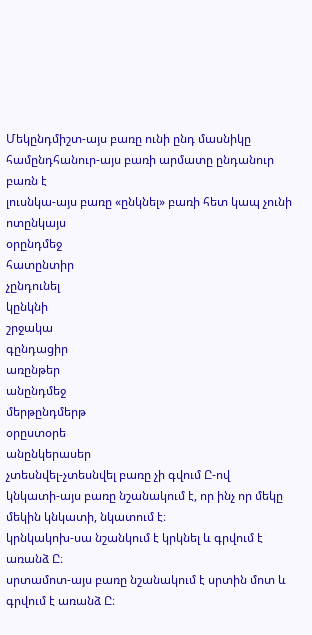Մեկընդմիշտ-այս բառը ունի ընդ մասնիկը
համընդհանուր-այս բառի արմատը ընդանուր բառն է
լուսնկա-այս բառը «ընկնել» բառի հետ կապ չունի
ոտընկայս
օրընդմեջ
հատընտիր
չընդունել
կընկնի
շրջակա
գընդացիր
առընթեր
անընդմեջ
մերթընդմերթ
օրըստօրե
անընկերասեր
չտեսնվել-չտեսնվել բառը չի գվում Ը-ով
կնկատի-այս բառը նշանակում է, որ ինչ որ մեկը մեկին կնկատի, նկատում է։
կրնկակոխ-սա նշանկում է կրկնել և գրվում է առանձ Ը։
սրտամոտ-այս բառը նշանակում է սրտին մոտ և գրվում է առանձ Ը։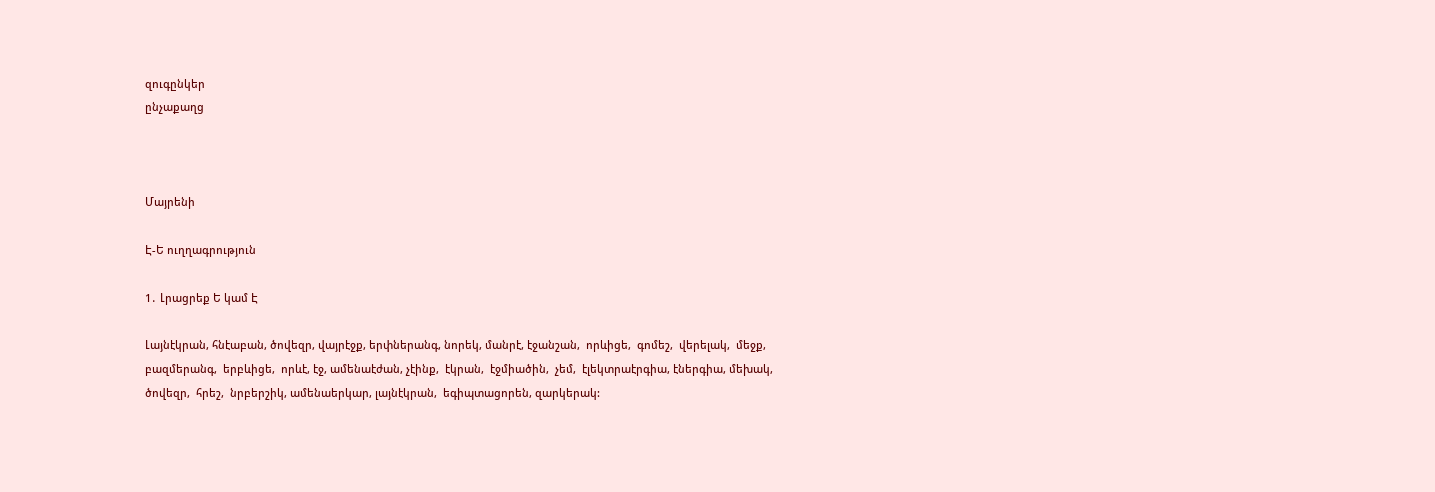զուգընկեր
ընչաքաղց



Մայրենի

Է-Ե ուղղագրություն

1․ Լրացրեք Ե կամ Է

Լայնէկրան, հնէաբան, ծովեզր, վայրէջք, երփներանգ, նորեկ, մանրէ, էջանշան,  որևիցե,  գոմեշ,  վերելակ,  մեջք,  բազմերանգ,  երբևիցե,  որևէ, էջ, ամենաէժան, չէինք,  էկրան,  էջմիածին,  չեմ,  էլեկտրաէրգիա, էներգիա, մեխակ, ծովեզր,  հրեշ,  նրբերշիկ, ամենաերկար, լայնէկրան,  եգիպտացորեն, զարկերակ: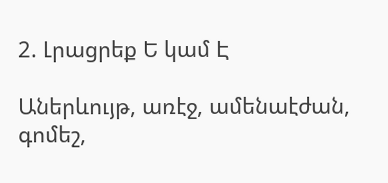2. Լրացրեք Ե կամ Է

Աներևույթ, առէջ, ամենաէժան, գոմեշ,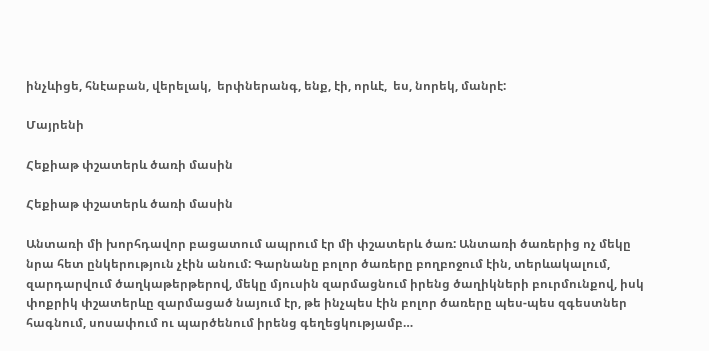ինչևիցե, հնէաբան, վերելակ,  երփներանգ, ենք, էի, որևէ,  ես, նորեկ, մանրէ:

Մայրենի

Հեքիաթ փշատերև ծառի մասին

Հեքիաթ փշատերև ծառի մասին

Անտառի մի խորհդավոր բացատում ապրում էր մի փշատերև ծառ: Անտառի ծառերից ոչ մեկը նրա հետ ընկերություն չէին անում: Գարնանը բոլոր ծառերը բողբոջում էին, տերևակալում, զարդարվում ծաղկաթերթերով, մեկը մյուսին զարմացնում իրենց ծաղիկների բուրմունքով, իսկ փոքրիկ փշատերևը զարմացած նայում էր, թե ինչպես էին բոլոր ծառերը պես-պես զգեստներ հագնում, սոսափում ու պարծենում իրենց գեղեցկությամբ…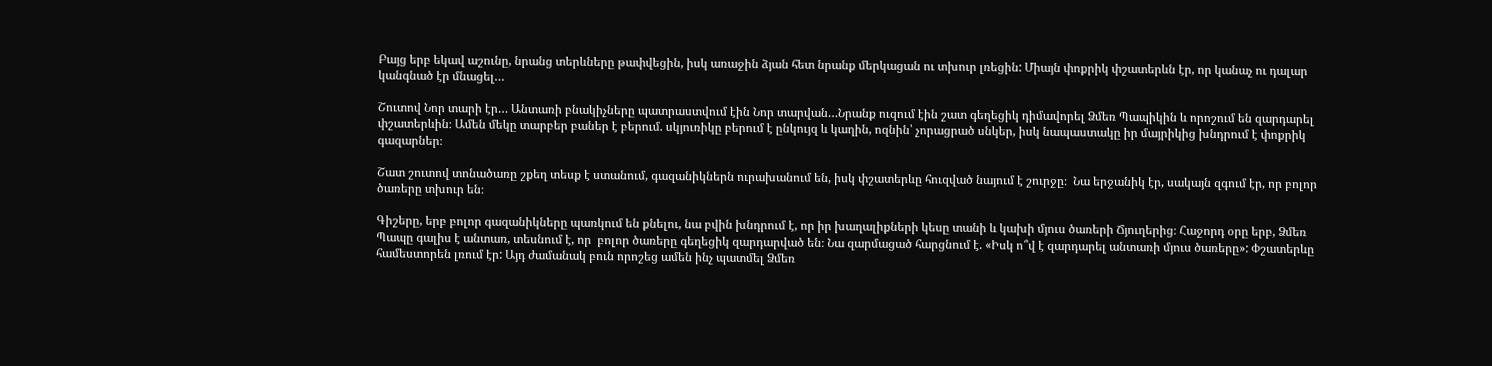Բայց երբ եկավ աշունը, նրանց տերևները թափվեցին, իսկ առաջին ձյան հետ նրանք մերկացան ու տխուր լռեցին: Միայն փոքրիկ փշատերևն էր, որ կանաչ ու դալար կանգնած էր մնացել…

Շուտով Նոր տարի էր… Անտառի բնակիչները պատրաստվում էին Նոր տարվան…Նրանք ուզում էին շատ գեղեցիկ դիմավորել Ձմեռ Պապիկին և որոշում են զարդարել փշատերևին։ Ամեն մեկը տարբեր բաներ է բերում. սկյուռիկը բերում է ընկույզ և կաղին, ոզնին՝ չորացրած սնկեր, իսկ նապաստակը իր մայրիկից խնդրում է փոքրիկ գազարներ։

Շատ շուտով տոնածառը շքեղ տեսք է ստանում, գազանիկներն ուրախանում են, իսկ փշատերևը հուզված նայում է շուրջը։  Նա երջանիկ էր, սակայն զգում էր, որ բոլոր ծառերը տխուր են։

Գիշերը, երբ բոլոր գազանիկները պառկում են քնելու, նա բվին խնդրում է, որ իր խաղալիքների կեսը տանի և կախի մյուս ծառերի Ճյուղերից։ Հաջորդ օրը երբ, Ձմեռ Պապը գալիս է անտառ, տեսնում է, որ  բոլոր ծառերը գեղեցիկ զարդարված են։ Նա զարմացած հարցնում է. «Իսկ ո՞վ է զարդարել անտառի մյուս ծառերը»: Փշատերևը համեստորեն լռում էր: Այդ ժամանակ բուն որոշեց ամեն ինչ պատմել Ձմեռ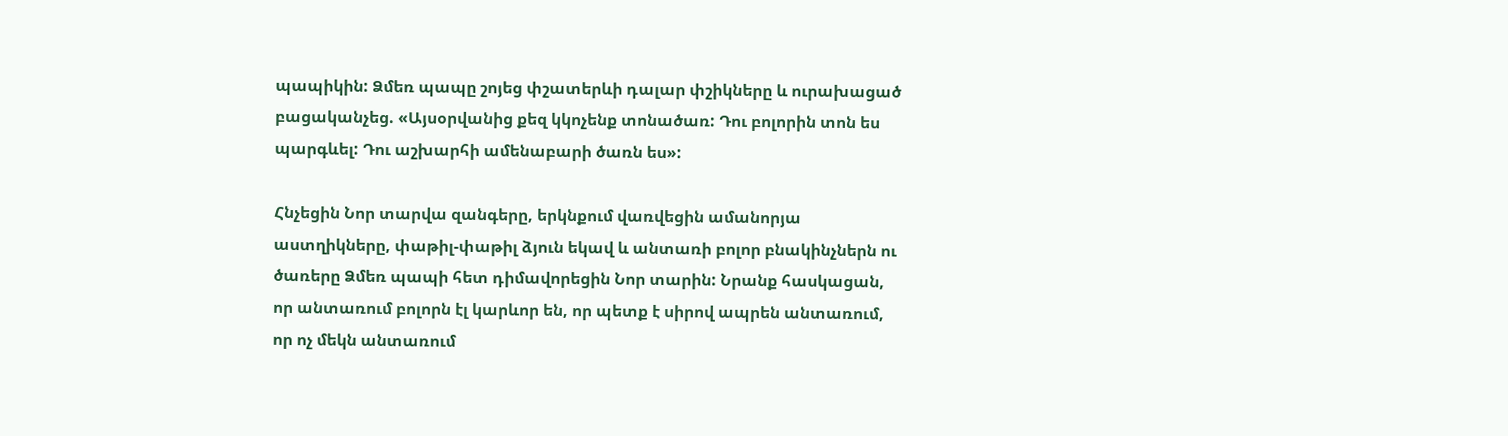պապիկին: Ձմեռ պապը շոյեց փշատերևի դալար փշիկները և ուրախացած բացականչեց. «Այսօրվանից քեզ կկոչենք տոնածառ: Դու բոլորին տոն ես պարգևել: Դու աշխարհի ամենաբարի ծառն ես»:

Հնչեցին Նոր տարվա զանգերը, երկնքում վառվեցին ամանորյա աստղիկները, փաթիլ-փաթիլ ձյուն եկավ և անտառի բոլոր բնակինչներն ու ծառերը Ձմեռ պապի հետ դիմավորեցին Նոր տարին: Նրանք հասկացան, որ անտառում բոլորն էլ կարևոր են, որ պետք է սիրով ապրեն անտառում, որ ոչ մեկն անտառում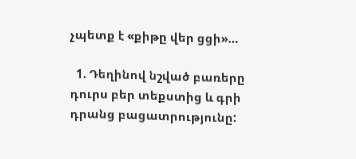չպետք է «քիթը վեր ցցի»…

  1. Դեղինով նշված բառերը դուրս բեր տեքստից և գրի դրանց բացատրությունը: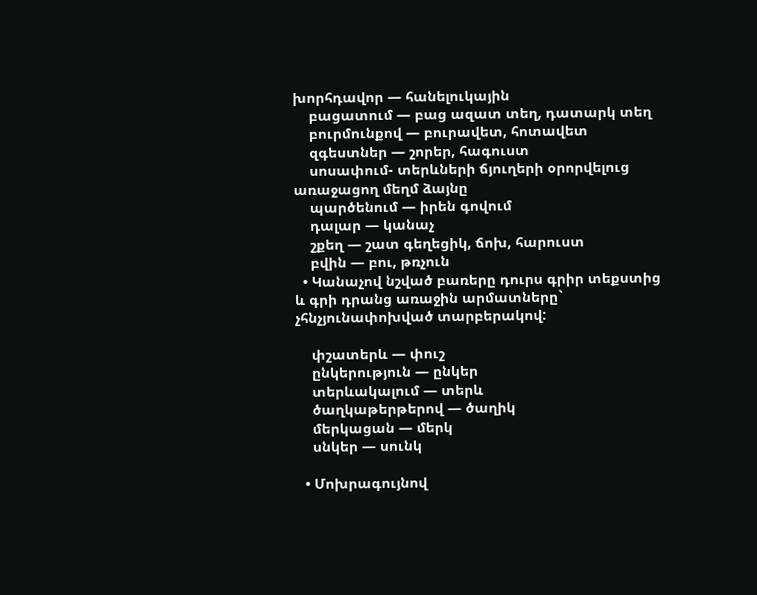խորհդավոր — հանելուկային
    բացատում — բաց ազատ տեղ, դատարկ տեղ
    բուրմունքով — բուրավետ, հոտավետ
    զգեստներ — շորեր, հագուստ
    սոսափում- տերևների ճյուղերի օրորվելուց առաջացող մեղմ ձայնը
    պարծենում — իրեն գովում
    դալար — կանաչ
    շքեղ — շատ գեղեցիկ, ճոխ, հարուստ
    բվին — բու, թռչուն
  • Կանաչով նշված բառերը դուրս գրիր տեքստից և գրի դրանց առաջին արմատները` չհնչյունափոխված տարբերակով:

    փշատերև — փուշ
    ընկերություն — ընկեր
    տերևակալում — տերև
    ծաղկաթերթերով — ծաղիկ
    մերկացան — մերկ
    սնկեր — սունկ

  • Մոխրագույնով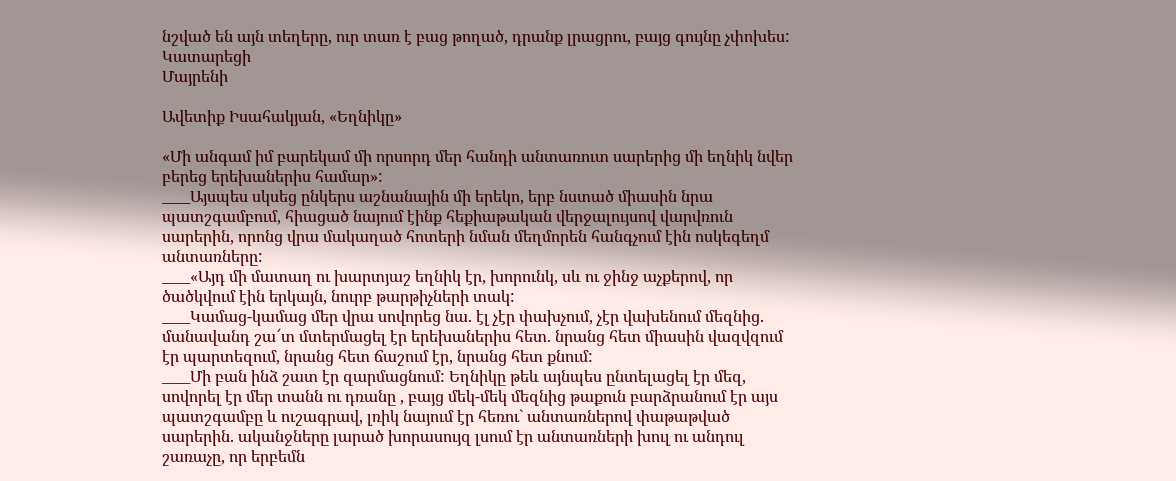նշված են այն տեղերը, ուր տառ է բաց թողած, դրանք լրացրու, բայց գույնը չփոխես: Կատարեցի
Մայրենի

Ավետիք Իսահակյան, «Եղնիկը»

«Մի անգամ իմ բարեկամ մի որսորդ մեր հանդի անտառուտ սարերից մի եղնիկ նվեր բերեց երեխաներիս համար»:
____Այսպես սկսեց ընկերս աշնանային մի երեկո, երբ նստած միասին նրա պատշգամբում, հիացած նայում էինք հեքիաթական վերջալույսով վարվռուն սարերին, որոնց վրա մակաղած հոտերի նման մեղմորեն հանգչում էին ոսկեգեղմ անտառները:
____«Այդ մի մատաղ ու խարտյաշ եղնիկ էր, խորունկ, սև ու ջինջ աչքերով, որ ծածկվում էին երկայն, նուրբ թարթիչների տակ:
____Կամաց-կամաց մեր վրա սովորեց նա. էլ չէր փախչում, չէր վախենում մեզնից. մանավանդ շա՜տ մտերմացել էր երեխաներիս հետ. նրանց հետ միասին վազվզում էր պարտեզում, նրանց հետ ճաշում էր, նրանց հետ քնում:
____Մի բան ինձ շատ էր զարմացնում: Եղնիկը թեև այնպես ընտելացել էր մեզ, սովորել էր մեր տանն ու դռանը , բայց մեկ-մեկ մեզնից թաքուն բարձրանում էր այս պատշգամբը և ուշագրավ, լռիկ նայում էր հեռու` անտառներով փաթաթված սարերին. ականջները լարած խորասույզ լսում էր անտառների խուլ ու անդուլ շառաչը, որ երբեմն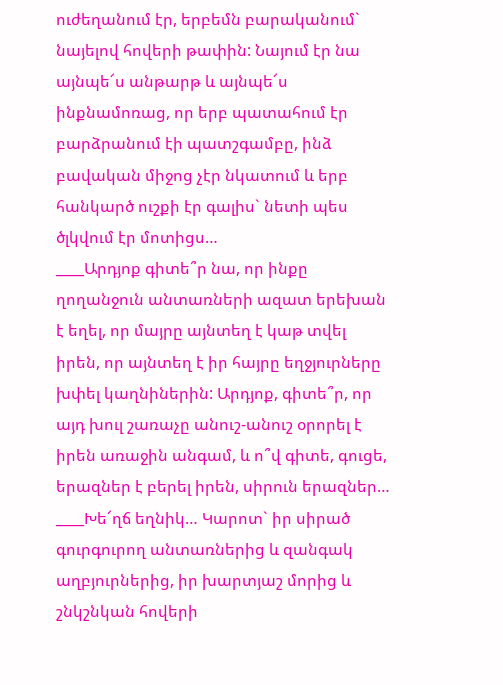ուժեղանում էր, երբեմն բարականում` նայելով հովերի թափին: Նայում էր նա այնպե՜ս անթարթ և այնպե՜ս ինքնամոռաց, որ երբ պատահում էր բարձրանում էի պատշգամբը, ինձ բավական միջոց չէր նկատում և երբ հանկարծ ուշքի էր գալիս` նետի պես ծլկվում էր մոտիցս…
____Արդյոք գիտե՞ր նա, որ ինքը ղողանջուն անտառների ազատ երեխան է եղել, որ մայրը այնտեղ է կաթ տվել իրեն, որ այնտեղ է իր հայրը եղջյուրները խփել կաղնիներին: Արդյոք, գիտե՞ր, որ այդ խուլ շառաչը անուշ-անուշ օրորել է իրեն առաջին անգամ, և ո՞վ գիտե, գուցե, երազներ է բերել իրեն, սիրուն երազներ…
____Խե՜ղճ եղնիկ… Կարոտ` իր սիրած գուրգուրող անտառներից և զանգակ աղբյուրներից, իր խարտյաշ մորից և շնկշնկան հովերի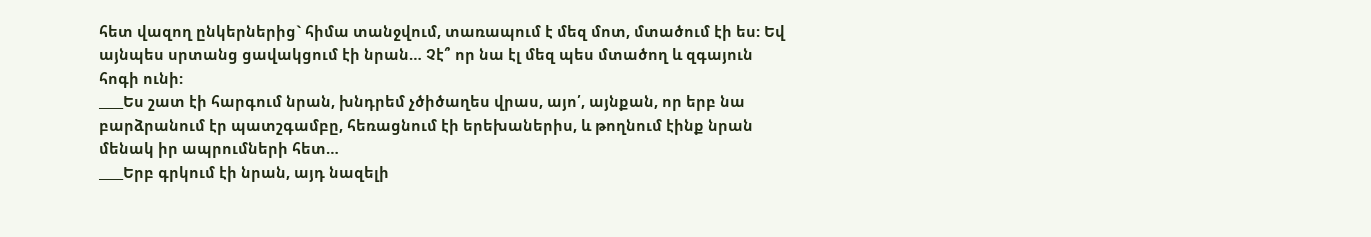հետ վազող ընկերներից` հիմա տանջվում, տառապում է մեզ մոտ, մտածում էի ես: Եվ այնպես սրտանց ցավակցում էի նրան… Չէ՞ որ նա էլ մեզ պես մտածող և զգայուն հոգի ունի:
____Ես շատ էի հարգում նրան, խնդրեմ չծիծաղես վրաս, այո՛, այնքան, որ երբ նա բարձրանում էր պատշգամբը, հեռացնում էի երեխաներիս, և թողնում էինք նրան մենակ իր ապրումների հետ…
____Երբ գրկում էի նրան, այդ նազելի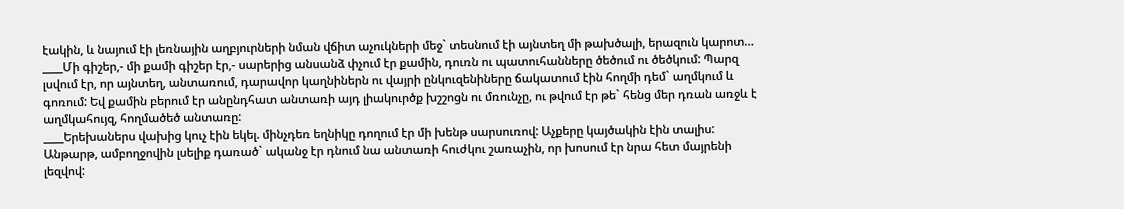էակին, և նայում էի լեռնային աղբյուրների նման վճիտ աչուկների մեջ` տեսնում էի այնտեղ մի թախծալի, երազուն կարոտ…
____Մի գիշեր,- մի քամի գիշեր էր,- սարերից անսանձ փչում էր քամին, դուռն ու պատուհանները ծեծում ու ծեծկում: Պարզ լսվում էր, որ այնտեղ, անտառում, դարավոր կաղնիներն ու վայրի ընկուզենիները ճակատում էին հողմի դեմ` աղմկում և գոռում: Եվ քամին բերում էր անընդհատ անտառի այդ լիակուրծք խշշոցն ու մռունչը, ու թվում էր թե` հենց մեր դռան առջև է աղմկահույզ, հողմածեծ անտառը:
____Երեխաներս վախից կուչ էին եկել. մինչդեռ եղնիկը դողում էր մի խենթ սարսուռով: Աչքերը կայծակին էին տալիս: Անթարթ, ամբողջովին լսելիք դառած` ականջ էր դնում նա անտառի հուժկու շառաչին, որ խոսում էր նրա հետ մայրենի լեզվով: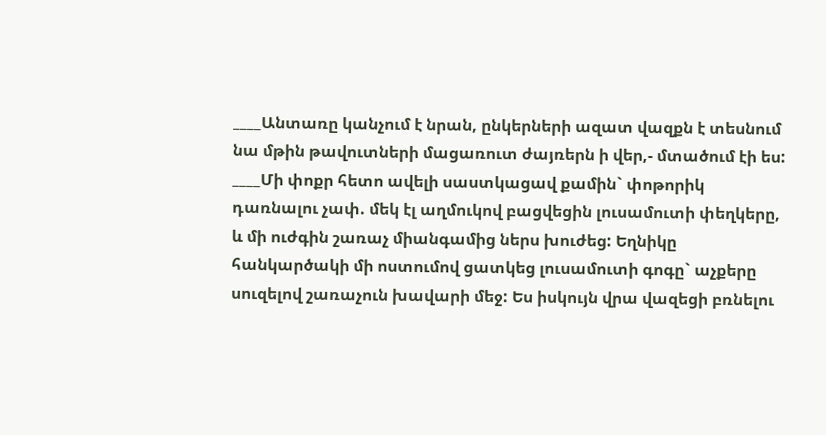____Անտառը կանչում է նրան, ընկերների ազատ վազքն է տեսնում նա մթին թավուտների մացառուտ ժայռերն ի վեր,- մտածում էի ես:
____Մի փոքր հետո ավելի սաստկացավ քամին` փոթորիկ դառնալու չափ. մեկ էլ աղմուկով բացվեցին լուսամուտի փեղկերը, և մի ուժգին շառաչ միանգամից ներս խուժեց: Եղնիկը հանկարծակի մի ոստումով ցատկեց լուսամուտի գոգը` աչքերը սուզելով շառաչուն խավարի մեջ: Ես իսկույն վրա վազեցի բռնելու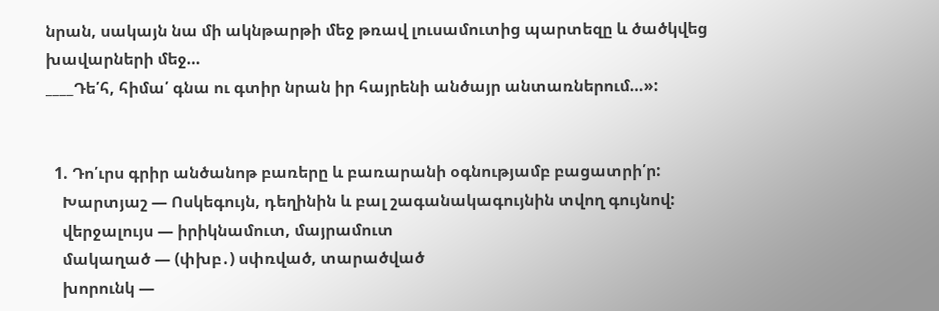նրան, սակայն նա մի ակնթարթի մեջ թռավ լուսամուտից պարտեզը և ծածկվեց խավարների մեջ…
____Դե՛հ, հիմա՛ գնա ու գտիր նրան իր հայրենի անծայր անտառներում…»:


  1. Դո՛ւրս գրիր անծանոթ բառերը և բառարանի օգնությամբ բացատրի՛ր:
    Խարտյաշ — Ոսկեգույն, դեղինին և բալ շագանակագույնին տվող գույնով:
    վերջալույս — իրիկնամուտ, մայրամուտ
    մակաղած — (փխբ․) սփռված, տարածված
    խորունկ —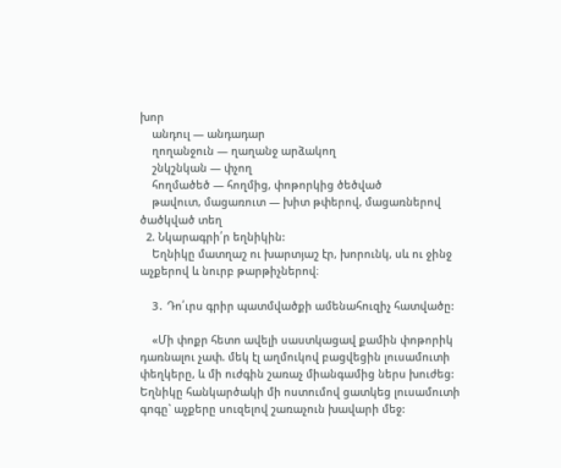խոր
    անդուլ — անդադար
    ղողանջուն — ղաղանջ արձակող
    շնկշնկան — փչող
    հողմածեծ — հողմից, փոթորկից ծեծված
    թավուտ, մացառուտ — խիտ թփերով, մացառներով ծածկված տեղ
  2. Նկարագրի՛ր եղնիկին:
    Եղնիկը մատղաշ ու խարտյաշ էր, խորունկ, սև ու ջինջ աչքերով և նուրբ թարթիչներով։

    3․ Դո՛ւրս գրիր պատմվածքի ամենահուզիչ հատվածը:

    «Մի փոքր հետո ավելի սաստկացավ քամին փոթորիկ դառնալու չափ. մեկ էլ աղմուկով բացվեցին լուսամուտի փեղկերը, և մի ուժգին շառաչ միանգամից ներս խուժեց: Եղնիկը հանկարծակի մի ոստումով ցատկեց լուսամուտի գոգը` աչքերը սուզելով շառաչուն խավարի մեջ: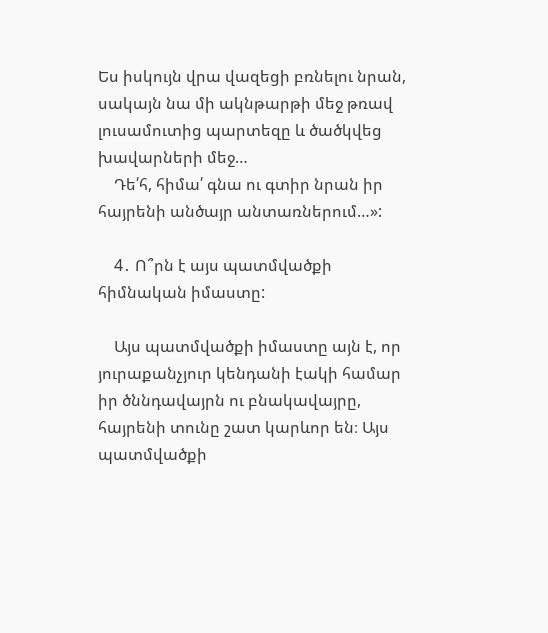Ես իսկույն վրա վազեցի բռնելու նրան, սակայն նա մի ակնթարթի մեջ թռավ լուսամուտից պարտեզը և ծածկվեց խավարների մեջ…
    Դե՛հ, հիմա՛ գնա ու գտիր նրան իր հայրենի անծայր անտառներում…»:

    4․ Ո՞րն է այս պատմվածքի հիմնական իմաստը:

    Այս պատմվածքի իմաստը այն է, որ յուրաքանչյուր կենդանի էակի համար իր ծննդավայրն ու բնակավայրը, հայրենի տունը շատ կարևոր են։ Այս պատմվածքի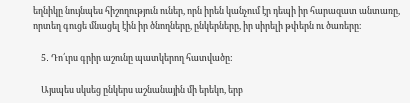եղնիկը նույնպես հիշողություն ուներ, որն իրեն կանչում էր դեպի իր հարազատ անտառը, որտեղ գուցե մնացել էին իր ծնողները, ընկերները, իր սիրելի թփերն ու ծառերը։

    5․ Դո՛ւրս գրիր աշունը պատկերող հատվածը:

    Այսպես սկսեց ընկերս աշնանային մի երեկո, երբ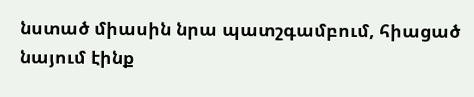նստած միասին նրա պատշգամբում, հիացած նայում էինք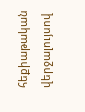հեքիաթական վերջալույսով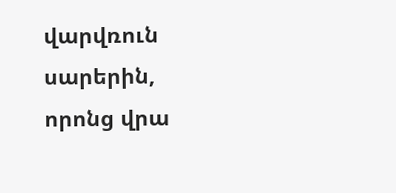վարվռուն սարերին, որոնց վրա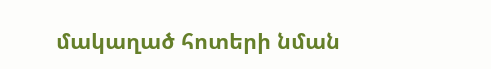մակաղած հոտերի նման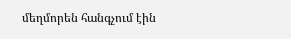մեղմորեն հանգչում էին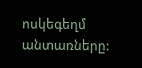ոսկեգեղմ անտառները: